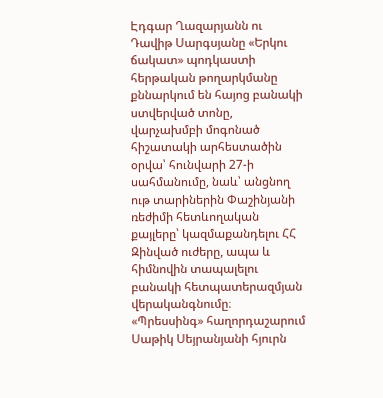Էդգար Ղազարյանն ու Դավիթ Սարգսյանը «Երկու ճակատ» պոդկաստի հերթական թողարկմանը քննարկում են հայոց բանակի ստվերված տոնը, վարչախմբի մոգոնած հիշատակի արհեստածին օրվա՝ հունվարի 27-ի սահմանումը, նաև՝ անցնող ութ տարիներին Փաշինյանի ռեժիմի հետևողական քայլերը՝ կազմաքանդելու ՀՀ Զինված ուժերը, ապա և հիմնովին տապալելու բանակի հետպատերազմյան վերականգնումը։
«Պրեսսինգ» հաղորդաշարում Սաթիկ Սեյրանյանի հյուրն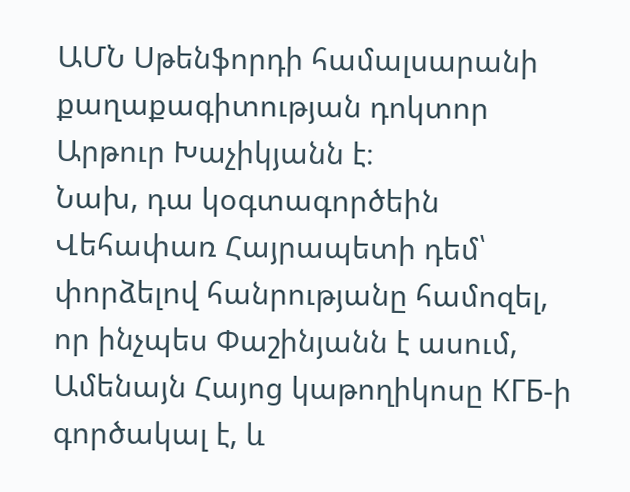ԱՄՆ Սթենֆորդի համալսարանի քաղաքագիտության դոկտոր Արթուր Խաչիկյանն է։
Նախ, դա կօգտագործեին Վեհափառ Հայրապետի դեմ՝ փորձելով հանրությանը համոզել, որ ինչպես Փաշինյանն է ասում, Ամենայն Հայոց կաթողիկոսը КГБ-ի գործակալ է, և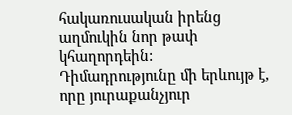հակառուսական իրենց աղմուկին նոր թափ կհաղորդեին:
Դիմադրությունը մի երևույթ է, որը յուրաքանչյուր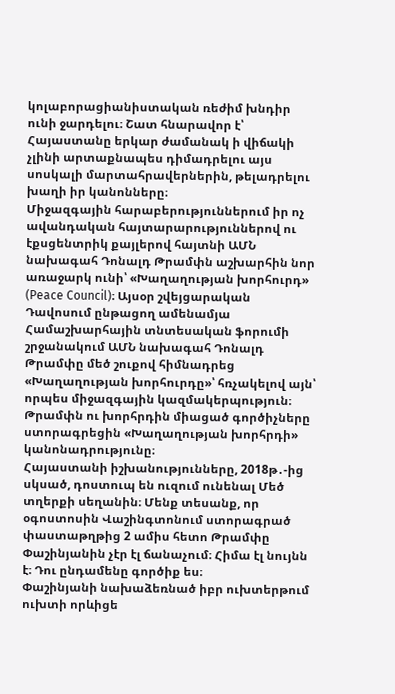կոլաբորացիանիստական ռեժիմ խնդիր ունի ջարդելու։ Շատ հնարավոր է՝ Հայաստանը երկար ժամանակ ի վիճակի չլինի արտաքնապես դիմադրելու այս սոսկալի մարտահրավերներին, թելադրելու խաղի իր կանոնները։
Միջազգային հարաբերություններում իր ոչ ավանդական հայտարարություններով ու էքսցենտրիկ քայլերով հայտնի ԱՄՆ նախագահ Դոնալդ Թրամփն աշխարհին նոր առաջարկ ունի՝ «Խաղաղության խորհուրդ» (Peace Council)։ Այսօր շվեյցարական Դավոսում ընթացող ամենամյա Համաշխարհային տնտեսական ֆորումի շրջանակում ԱՄՆ նախագահ Դոնալդ Թրամփը մեծ շուքով հիմնադրեց «Խաղաղության խորհուրդը»՝ հռչակելով այն՝ որպես միջազգային կազմակերպություն։ Թրամփն ու խորհրդին միացած գործիչները ստորագրեցին «Խաղաղության խորհրդի» կանոնադրությունը։
Հայաստանի իշխանությունները, 2018թ․-ից սկսած, դոստուպ են ուզում ունենալ Մեծ տղերքի սեղանին։ Մենք տեսանք, որ օգոստոսին Վաշինգտոնում ստորագրած փաստաթղթից 2 ամիս հետո Թրամփը Փաշինյանին չէր էլ ճանաչում։ Հիմա էլ նույնն է։ Դու ընդամենը գործիք ես։
Փաշինյանի նախաձեռնած իբր ուխտերթում ուխտի որևիցե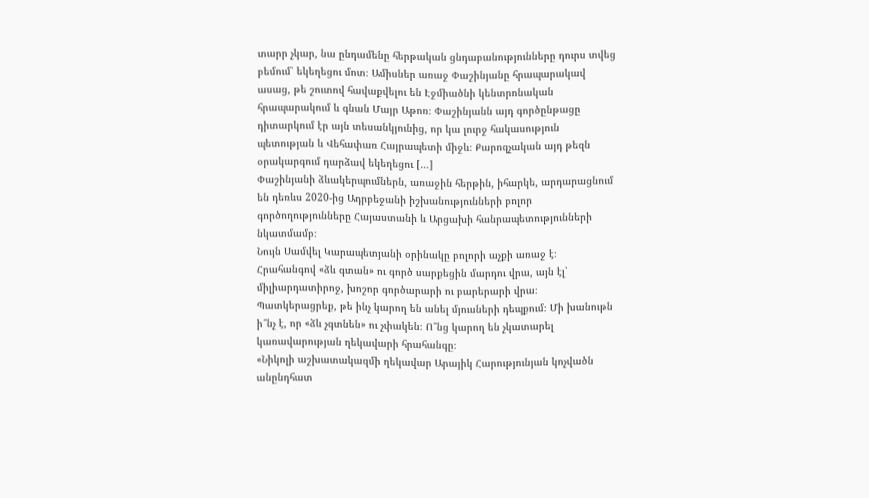տարր չկար, նա ընդամենը հերթական ցնդաբանությունները դուրս տվեց բեմում՝ եկեղեցու մոտ։ Ամիսներ առաջ Փաշինյանը հրապարակավ ասաց, թե շուտով հավաքվելու են Էջմիածնի կենտրոնական հրապարակում և գնան Մայր Աթոռ։ Փաշինյանն այդ գործընթացը դիտարկում էր այն տեսանկյունից, որ կա լուրջ հակասություն պետության և Վեհափառ Հայրապետի միջև։ Քարոզչական այդ թեզն օրակարգում դարձավ եկեղեցու […]
Փաշինյանի ձևակերպումներն, առաջին հերթին, իհարկե, արդարացնում են դեռևս 2020-ից Ադրբեջանի իշխանությունների բոլոր գործողությունները Հայաստանի և Արցախի հանրապետությունների նկատմամբ։
Նույն Սամվել Կարապետյանի օրինակը բոլորի աչքի առաջ է։ Հրահանգով «ձև գտան» ու գործ սարքեցին մարդու վրա, այն էլ՝ միլիարդատիրոջ, խոշոր գործարարի ու բարերարի վրա։ Պատկերացրեք, թե ինչ կարող են անել մյուսների դեպքում։ Մի խանութն ի՞նչ է, որ «ձև չգտնեն» ու չփակեն։ Ո՞նց կարող են չկատարել կառավարության ղեկավարի հրահանգը։
«Նիկոլի աշխատակազմի ղեկավար Արայիկ Հարությունյան կոչվածն անընդհատ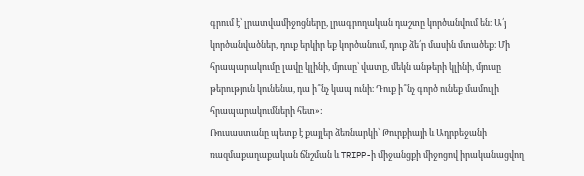գրում է՝ լրատվամիջոցները, լրագրողական դաշտը կործանվում են։ Ա՛յ կործանվածներ, դուք երկիր եք կործանում, դուք ձե՛ր մասին մտածեք։ Մի հրապարակումը լավը կլինի, մյուսը՝ վատը, մեկն անթերի կլինի, մյուսը թերություն կունենա, դա ի՞նչ կապ ունի։ Դուք ի՞նչ գործ ունեք մամուլի հրապարակումների հետ»:
Ռուսաստանը պետք է քայլեր ձեռնարկի՝ Թուրքիայի և Ադրբեջանի ռազմաքաղաքական ճնշման և TRIPP-ի միջանցքի միջոցով իրականացվող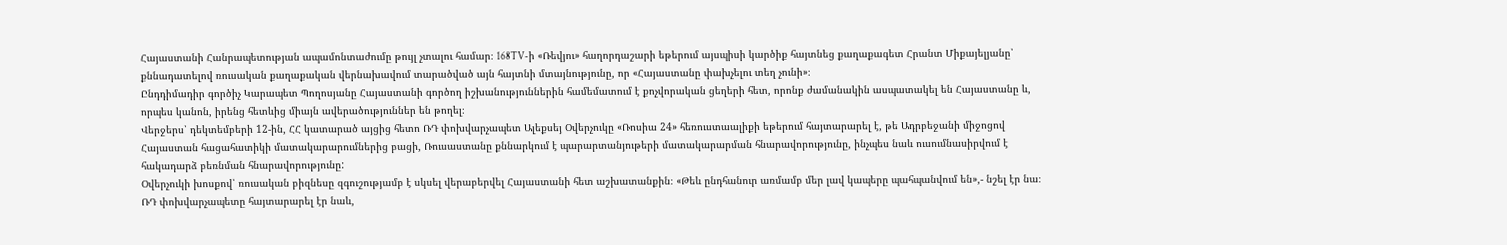Հայաստանի Հանրապետության ապամոնտաժումը թույլ չտալու համար։ 168TV-ի «Ռեվյու» հաղորդաշարի եթերում այսպիսի կարծիք հայտնեց քաղաքագետ Հրանտ Միքայելյանը՝ քննադատելով ռուսական քաղաքական վերնախավում տարածված այն հայտնի մտայնությունը, որ «Հայաստանը փախչելու տեղ չունի»։
Ընդդիմադիր գործիչ Կարապետ Պողոսյանը Հայաստանի գործող իշխանություններին համեմատում է քոչվորական ցեղերի հետ, որոնք ժամանակին ասպատակել են Հայաստանը և, որպես կանոն, իրենց հետևից միայն ավերածություններ են թողել։
Վերջերս՝ դեկտեմբերի 12-ին, ՀՀ կատարած այցից հետո ՌԴ փոխվարչապետ Ալեքսեյ Օվերչուկը «Ռոսիա 24» հեռուստաալիքի եթերում հայտարարել է, թե Ադրբեջանի միջոցով Հայաստան հացահատիկի մատակարարումներից բացի, Ռուսաստանը քննարկում է պարարտանյութերի մատակարարման հնարավորությունը, ինչպես նաև ուսումնասիրվում է հակադարձ բեռնման հնարավորությունը:
Օվերչուկի խոսքով՝ ռուսական բիզնեսը զգուշությամբ է սկսել վերաբերվել Հայաստանի հետ աշխատանքին։ «Թեև ընդհանուր առմամբ մեր լավ կապերը պահպանվում են»,- նշել էր նա։ ՌԴ փոխվարչապետը հայտարարել էր նաև,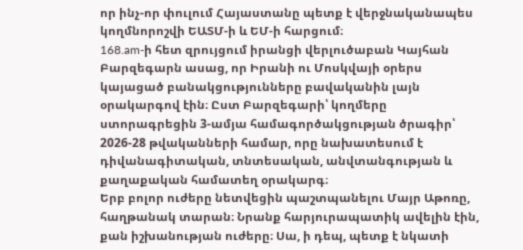որ ինչ-որ փուլում Հայաստանը պետք է վերջնականապես կողմնորոշվի ԵԱՏՄ-ի և ԵՄ-ի հարցում։
168.am-ի հետ զրույցում իրանցի վերլուծաբան Կայհան Բարզեգարն ասաց, որ Իրանի ու Մոսկվայի օրերս կայացած բանակցությունները բավականին լայն օրակարգով էին։ Ըստ Բարզեգարի՝ կողմերը ստորագրեցին 3-ամյա համագործակցության ծրագիր՝ 2026-28 թվականների համար, որը նախատեսում է դիվանագիտական, տնտեսական, անվտանգության և քաղաքական համատեղ օրակարգ։
Երբ բոլոր ուժերը նետվեցին պաշտպանելու Մայր Աթոռը, հաղթանակ տարան։ Նրանք հարյուրապատիկ ավելին էին, քան իշխանության ուժերը։ Սա, ի դեպ, պետք է նկատի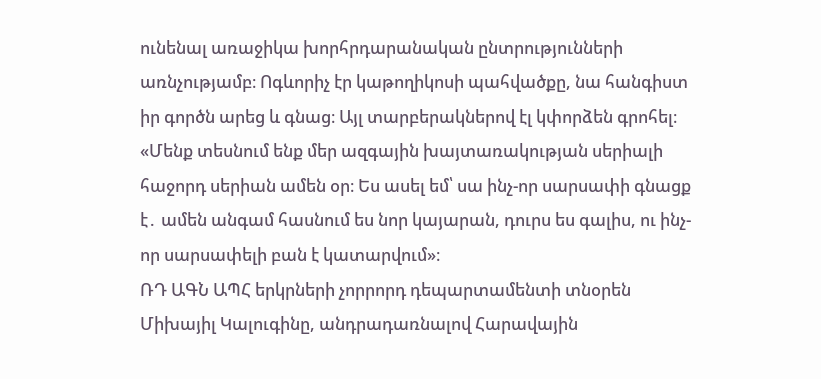ունենալ առաջիկա խորհրդարանական ընտրությունների առնչությամբ։ Ոգևորիչ էր կաթողիկոսի պահվածքը, նա հանգիստ իր գործն արեց և գնաց։ Այլ տարբերակներով էլ կփորձեն գրոհել։
«Մենք տեսնում ենք մեր ազգային խայտառակության սերիալի հաջորդ սերիան ամեն օր։ Ես ասել եմ՝ սա ինչ-որ սարսափի գնացք է․ ամեն անգամ հասնում ես նոր կայարան, դուրս ես գալիս, ու ինչ-որ սարսափելի բան է կատարվում»։
ՌԴ ԱԳՆ ԱՊՀ երկրների չորրորդ դեպարտամենտի տնօրեն Միխայիլ Կալուգինը, անդրադառնալով Հարավային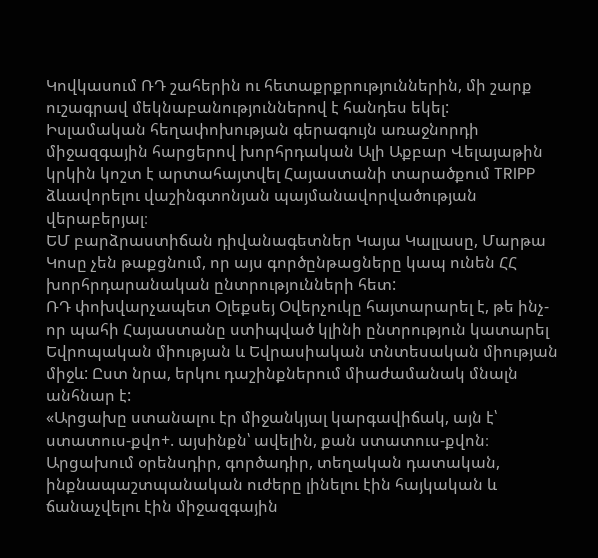Կովկասում ՌԴ շահերին ու հետաքրքրություններին, մի շարք ուշագրավ մեկնաբանություններով է հանդես եկել:
Իսլամական հեղափոխության գերագույն առաջնորդի միջազգային հարցերով խորհրդական Ալի Աքբար Վելայաթին կրկին կոշտ է արտահայտվել Հայաստանի տարածքում TRIPP ձևավորելու վաշինգտոնյան պայմանավորվածության վերաբերյալ։
ԵՄ բարձրաստիճան դիվանագետներ Կայա Կալլասը, Մարթա Կոսը չեն թաքցնում, որ այս գործընթացները կապ ունեն ՀՀ խորհրդարանական ընտրությունների հետ:
ՌԴ փոխվարչապետ Օլեքսեյ Օվերչուկը հայտարարել է, թե ինչ-որ պահի Հայաստանը ստիպված կլինի ընտրություն կատարել Եվրոպական միության և Եվրասիական տնտեսական միության միջև: Ըստ նրա, երկու դաշինքներում միաժամանակ մնալն անհնար է:
«Արցախը ստանալու էր միջանկյալ կարգավիճակ, այն է՝ ստատուս-քվո+. այսինքն՝ ավելին, քան ստատուս-քվոն։ Արցախում օրենսդիր, գործադիր, տեղական դատական, ինքնապաշտպանական ուժերը լինելու էին հայկական և ճանաչվելու էին միջազգային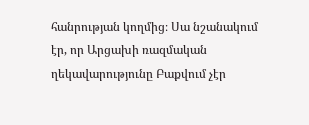հանրության կողմից։ Սա նշանակում էր, որ Արցախի ռազմական ղեկավարությունը Բաքվում չէր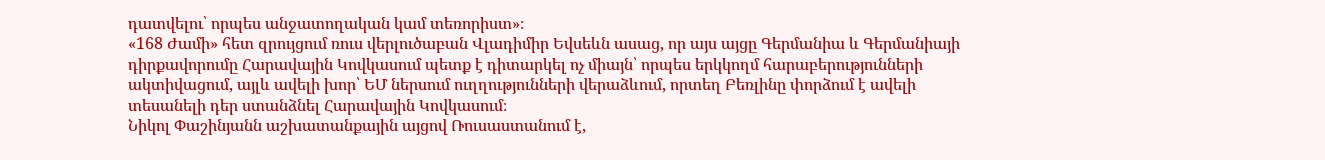դատվելու՝ որպես անջատողական կամ տեռորիստ»։
«168 Ժամի» հետ զրույցում ռուս վերլուծաբան Վլադիմիր Եվսեևն ասաց, որ այս այցը Գերմանիա և Գերմանիայի դիրքավորումը Հարավային Կովկասում պետք է դիտարկել ոչ միայն՝ որպես երկկողմ հարաբերությունների ակտիվացում, այլև ավելի խոր՝ ԵՄ ներսում ուղղությունների վերաձևում, որտեղ Բեռլինը փորձում է ավելի տեսանելի դեր ստանձնել Հարավային Կովկասում։
Նիկոլ Փաշինյանն աշխատանքային այցով Ռուսաստանում է,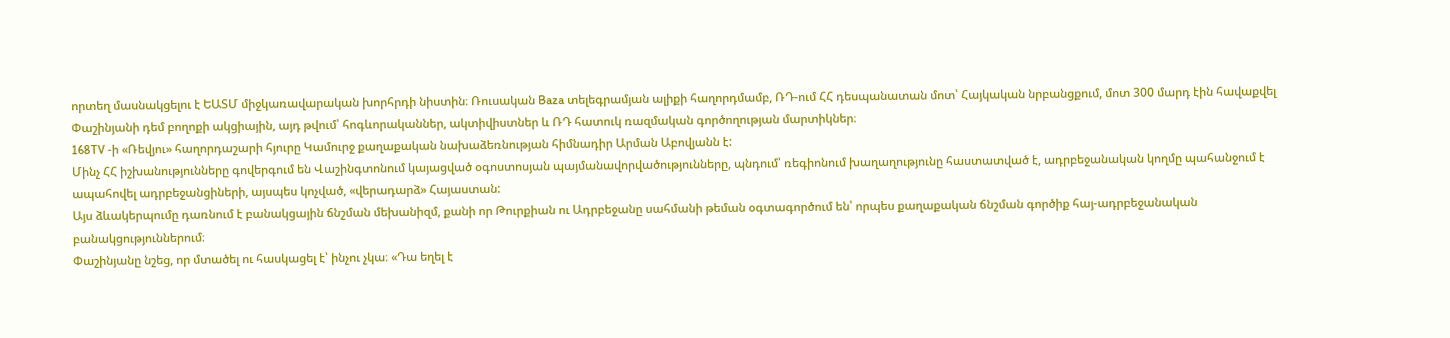որտեղ մասնակցելու է ԵԱՏՄ միջկառավարական խորհրդի նիստին։ Ռուսական Baza տելեգրամյան ալիքի հաղորդմամբ, ՌԴ-ում ՀՀ դեսպանատան մոտ՝ Հայկական նրբանցքում, մոտ 300 մարդ էին հավաքվել Փաշինյանի դեմ բողոքի ակցիային, այդ թվում՝ հոգևորականներ, ակտիվիստներ և ՌԴ հատուկ ռազմական գործողության մարտիկներ։
168TV -ի «Ռեվյու» հաղորդաշարի հյուրը Կամուրջ քաղաքական նախաձեռնության հիմնադիր Արման Աբովյանն է:
Մինչ ՀՀ իշխանությունները գովերգում են Վաշինգտոնում կայացված օգոստոսյան պայմանավորվածությունները, պնդում՝ ռեգիոնում խաղաղությունը հաստատված է, ադրբեջանական կողմը պահանջում է ապահովել ադրբեջանցիների, այսպես կոչված, «վերադարձ» Հայաստան:
Այս ձևակերպումը դառնում է բանակցային ճնշման մեխանիզմ, քանի որ Թուրքիան ու Ադրբեջանը սահմանի թեման օգտագործում են՝ որպես քաղաքական ճնշման գործիք հայ-ադրբեջանական բանակցություններում։
Փաշինյանը նշեց, որ մտածել ու հասկացել է՝ ինչու չկա։ «Դա եղել է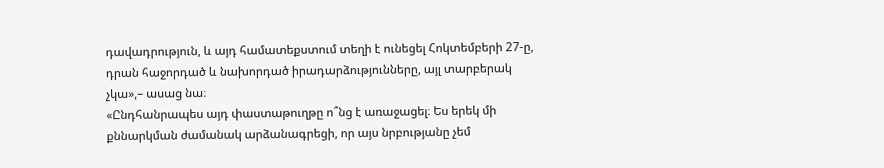դավադրություն, և այդ համատեքստում տեղի է ունեցել Հոկտեմբերի 27-ը, դրան հաջորդած և նախորդած իրադարձությունները, այլ տարբերակ չկա»,– ասաց նա։
«Ընդհանրապես այդ փաստաթուղթը ո՞նց է առաջացել։ Ես երեկ մի քննարկման ժամանակ արձանագրեցի, որ այս նրբությանը չեմ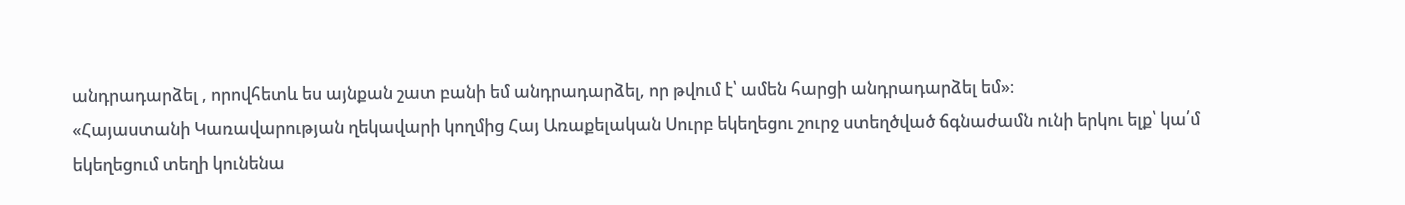անդրադարձել , որովհետև ես այնքան շատ բանի եմ անդրադարձել, որ թվում է՝ ամեն հարցի անդրադարձել եմ»։
«Հայաստանի Կառավարության ղեկավարի կողմից Հայ Առաքելական Սուրբ եկեղեցու շուրջ ստեղծված ճգնաժամն ունի երկու ելք՝ կա՛մ եկեղեցում տեղի կունենա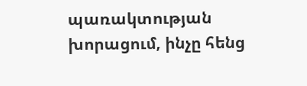պառակտության խորացում, ինչը հենց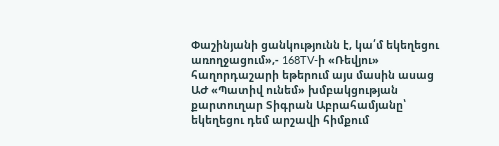Փաշինյանի ցանկությունն է, կա՛մ եկեղեցու առողջացում»,- 168TV-ի «Ռեվյու» հաղորդաշարի եթերում այս մասին ասաց ԱԺ «Պատիվ ունեմ» խմբակցության քարտուղար Տիգրան Աբրահամյանը՝ եկեղեցու դեմ արշավի հիմքում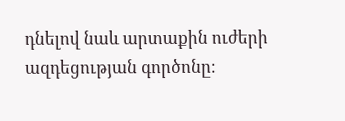դնելով նաև արտաքին ուժերի ազդեցության գործոնը։